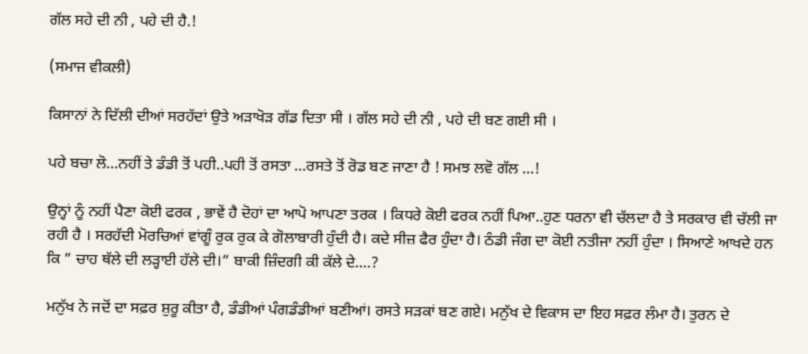ਗੱਲ ਸਹੇ ਦੀ ਨੀ , ਪਹੇ ਦੀ ਹੈ.!

(ਸਮਾਜ ਵੀਕਲੀ)

ਕਿਸਾਨਾਂ ਨੇ ਦਿੱਲੀ ਦੀਆਂ ਸਰਹੱਦਾਂ ਉਤੇ ਅੜਾਖੋੜ ਗੱਡ ਦਿਤਾ ਸੀ । ਗੱਲ ਸਹੇ ਦੀ ਨੀ , ਪਹੇ ਦੀ ਬਣ ਗਈ ਸੀ ।

ਪਹੇ ਬਚਾ ਲੋ…ਨਹੀਂ ਤੇ ਡੰਡੀ ਤੋਂ ਪਹੀ..ਪਹੀ ਤੋਂ ਰਸਤਾ …ਰਸਤੇ ਤੋਂ ਰੋਡ ਬਣ ਜਾਣਾ ਹੈ ! ਸਮਝ ਲਵੋ ਗੱਲ …!

ਉਨ੍ਹਾਂ ਨੂੰ ਨਹੀਂ ਪੈਣਾ ਕੋਈ ਫਰਕ , ਭਾਵੇਂ ਹੈ ਦੋਹਾਂ ਦਾ ਆਪੋ ਆਪਣਾ ਤਰਕ । ਕਿਧਰੇ ਕੋਈ ਫਰਕ ਨਹੀਂ ਪਿਆ..ਹੁਣ ਧਰਨਾ ਵੀ ਚੱਲਦਾ ਹੈ ਤੇ ਸਰਕਾਰ ਵੀ ਚੱਲੀ ਜਾ ਰਹੀ ਹੈ । ਸਰਹੱਦੀ ਮੋਰਚਿਆਂ ਵਾਂਗੂੰ ਰੁਕ ਰੁਕ ਕੇ ਗੋਲਾਬਾਰੀ ਹੁੰਦੀ ਹੈ। ਕਦੇ ਸੀਜ਼ ਫੈਰ ਹੁੰਦਾ ਹੈ। ਠੰਡੀ ਜੰਗ ਦਾ ਕੋਈ ਨਤੀਜਾ ਨਹੀਂ ਹੁੰਦਾ । ਸਿਆਣੇ ਆਖਦੇ ਹਨ ਕਿ ” ਚਾਹ ਥੱਲੇ ਦੀ ਲੜ੍ਹਾਈ ਹੱਲੇ ਦੀ।” ਬਾਕੀ ਜ਼ਿੰਦਗੀ ਕੀ ਕੱਲੇ ਦੇ….?

ਮਨੁੱਖ ਨੇ ਜਦੋਂ ਦਾ ਸਫ਼ਰ ਸ਼ੁਰੂ ਕੀਤਾ ਹੈ, ਡੰਡੀਆਂ ਪੰਗਡੰਡੀਆਂ ਬਣੀਆਂ। ਰਸਤੇ ਸੜਕਾਂ ਬਣ ਗਏ। ਮਨੁੱਖ ਦੇ ਵਿਕਾਸ ਦਾ ਇਹ ਸਫ਼ਰ ਲੰਮਾ ਹੈ। ਤੁਰਨ ਦੇ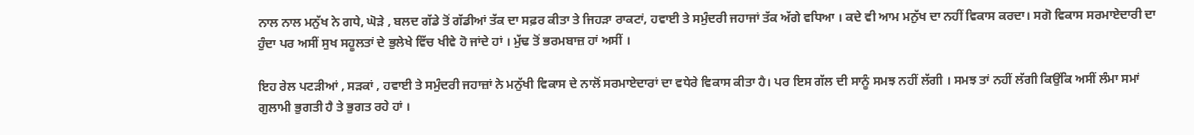ਨਾਲ ਨਾਲ ਮਨੁੱਖ ਨੇ ਗਧੇ, ਘੋੜੇ , ਬਲਦ ਗੱਡੇ ਤੋਂ ਗੱਡੀਆਂ ਤੱਕ ਦਾ ਸਫ਼ਰ ਕੀਤਾ ਤੇ ਜਿਹੜਾ ਰਾਕਟਾਂ, ਹਵਾਈ ਤੇ ਸਮੁੰਦਰੀ ਜਹਾਜਾਂ ਤੱਕ ਅੱਗੇ ਵਧਿਆ । ਕਦੇ ਵੀ ਆਮ ਮਨੁੱਖ ਦਾ ਨਹੀਂ ਵਿਕਾਸ ਕਰਦਾ। ਸਗੋ ਵਿਕਾਸ ਸਰਮਾਏਦਾਰੀ ਦਾ ਹੁੰਦਾ ਪਰ ਅਸੀਂ ਸੁਖ ਸਹੂਲਤਾਂ ਦੇ ਭੁਲੇਖੇ ਵਿੱਚ ਖੀਵੇ ਹੋ ਜਾਂਦੇ ਹਾਂ । ਮੁੱਢ ਤੋਂ ਭਰਮਬਾਜ਼ ਹਾਂ ਅਸੀਂ ।

ਇਹ ਰੇਲ ਪਟੜੀਆਂ , ਸੜਕਾਂ , ਹਵਾਈ ਤੇ ਸਮੁੰਦਰੀ ਜਹਾਜ਼ਾਂ ਨੇ ਮਨੁੱਖੀ ਵਿਕਾਸ ਦੇ ਨਾਲੋਂ ਸਰਮਾਏਦਾਰਾਂ ਦਾ ਵਧੇਰੇ ਵਿਕਾਸ ਕੀਤਾ ਹੈ। ਪਰ ਇਸ ਗੱਲ ਦੀ ਸਾਨੂੰ ਸਮਝ ਨਹੀਂ ਲੱਗੀ । ਸਮਝ ਤਾਂ ਨਹੀਂ ਲੱਗੀ ਕਿਉਂਕਿ ਅਸੀਂ ਲੰਮਾ ਸਮਾਂ ਗੁਲਾਮੀ ਭੁਗਤੀ ਹੈ ਤੇ ਭੁਗਤ ਰਹੇ ਹਾਂ ।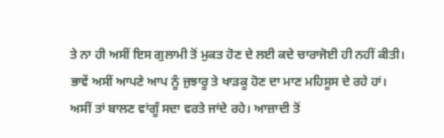ਤੇ ਨਾ ਹੀ ਅਸੀਂ ਇਸ ਗੁਲਾਮੀ ਤੋਂ ਮੁਕਤ ਹੋਣ ਦੇ ਲਈ ਕਦੇ ਚਾਰਾਜੋਈ ਹੀ ਨਹੀਂ ਕੀਤੀ। ਭਾਵੇਂ ਅਸੀਂ ਆਪਣੇ ਆਪ ਨੂੰ ਜੁਝਾਰੂ ਤੇ ਖਾੜਕੂ ਹੋਣ ਦਾ ਮਾਣ ਮਹਿਸੂਸ ਦੇ ਰਹੇ ਹਾਂ। ਅਸੀਂ ਤਾਂ ਬਾਲਣ ਵਾਂਗੂੰ ਸਦਾ ਵਰਤੇ ਜਾਂਦੇ ਰਹੇ। ਆਜ਼ਾਦੀ ਤੋਂ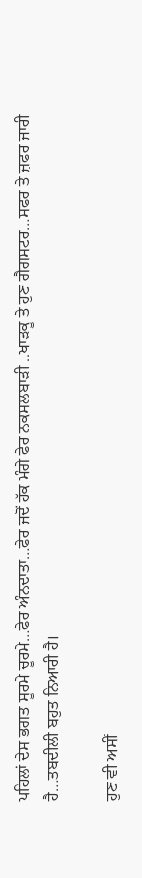ਪਹਿਲਾਂ ਦੇਸ ਭਗਤ ਸੂਰਮੇ ਚੂਰਮੇ…ਫੇਰ ਅੰਨਦਾਤਾ…ਫੇਰ ਜਦੋਂ ਹੱਕ ਮੰਗੇ ਫੇਰ ਨਕਸਲਬਾੜੀ ..ਖਾੜਕੂ ਤੇ ਹੁਣ ਗੈਗਸਟਰ…ਸਫਰ ਤੇ ਜ਼ਫਰ ਜਾਰੀ ਹੈ…ਤਬਦੀਲੀ ਬਹੁਤ ਨਿਆਰੀ ਹੈ।

ਹੁਣ ਵੀ ਅਸੀਂ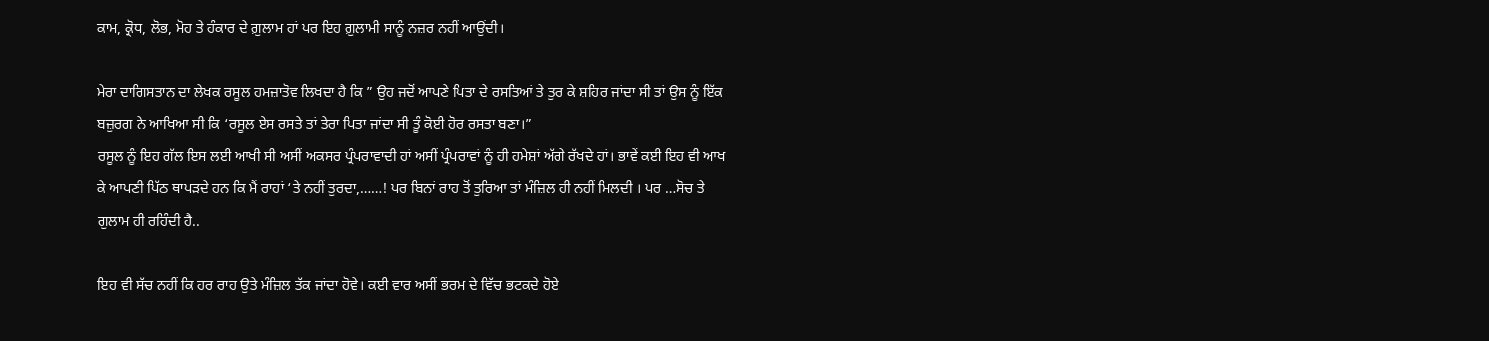ਕਾਮ, ਕ੍ਰੋਧ, ਲੋਭ, ਮੋਹ ਤੇ ਹੰਕਾਰ ਦੇ ਗ਼ੁਲਾਮ ਹਾਂ ਪਰ ਇਹ ਗ਼ੁਲਾਮੀ ਸਾਨੂੰ ਨਜ਼ਰ ਨਹੀਂ ਆਉਂਦੀ।

ਮੇਰਾ ਦਾਗਿਸਤਾਨ ਦਾ ਲੇਖਕ ਰਸੂਲ ਹਮਜ਼ਾਤੋਵ ਲਿਖਦਾ ਹੈ ਕਿ ” ਉਹ ਜਦੋਂ ਆਪਣੇ ਪਿਤਾ ਦੇ ਰਸਤਿਆਂ ਤੇ ਤੁਰ ਕੇ ਸ਼ਹਿਰ ਜਾਂਦਾ ਸੀ ਤਾਂ ਉਸ ਨੂੰ ਇੱਕ ਬਜ਼ੁਰਗ ਨੇ ਆਖਿਆ ਸੀ ਕਿ ‘ਰਸੂਲ ਏਸ ਰਸਤੇ ਤਾਂ ਤੇਰਾ ਪਿਤਾ ਜਾਂਦਾ ਸੀ ਤੂੰ ਕੋਈ ਹੋਰ ਰਸਤਾ ਬਣਾ।”
ਰਸੂਲ ਨੂੰ ਇਹ ਗੱਲ ਇਸ ਲਈ ਆਖੀ ਸੀ ਅਸੀਂ ਅਕਸਰ ਪ੍ਰੰਪਰਾਵਾਦੀ ਹਾਂ ਅਸੀਂ ਪ੍ਰੰਪਰਾਵਾਂ ਨੂੰ ਹੀ ਹਮੇਸ਼ਾਂ ਅੱਗੇ ਰੱਖਦੇ ਹਾਂ। ਭਾਵੇਂ ਕਈ ਇਹ ਵੀ ਆਖ ਕੇ ਆਪਣੀ ਪਿੱਠ ਥਾਪੜਦੇ ਹਨ ਕਿ ਮੈਂ ਰਾਹਾਂ ‘ਤੇ ਨਹੀਂ ਤੁਰਦਾ,……! ਪਰ ਬਿਨਾਂ ਰਾਹ ਤੋਂ ਤੁਰਿਆ ਤਾਂ ਮੰਜ਼ਿਲ ਹੀ ਨਹੀਂ ਮਿਲਦੀ । ਪਰ …ਸੋਚ ਤੇ ਗੁਲਾਮ ਹੀ ਰਹਿੰਦੀ ਹੈ..

ਇਹ ਵੀ ਸੱਚ ਨਹੀਂ ਕਿ ਹਰ ਰਾਹ ਉਤੇ ਮੰਜ਼ਿਲ ਤੱਕ ਜਾਂਦਾ ਹੋਵੇ। ਕਈ ਵਾਰ ਅਸੀਂ ਭਰਮ ਦੇ ਵਿੱਚ ਭਟਕਦੇ ਹੋਏ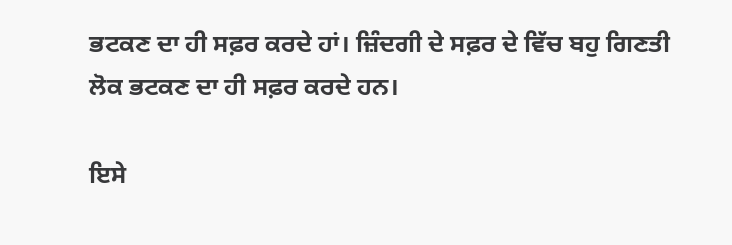ਭਟਕਣ ਦਾ ਹੀ ਸਫ਼ਰ ਕਰਦੇ ਹਾਂ। ਜ਼ਿੰਦਗੀ ਦੇ ਸਫ਼ਰ ਦੇ ਵਿੱਚ ਬਹੁ ਗਿਣਤੀ ਲੋਕ ਭਟਕਣ ਦਾ ਹੀ ਸਫ਼ਰ ਕਰਦੇ ਹਨ।

ਇਸੇ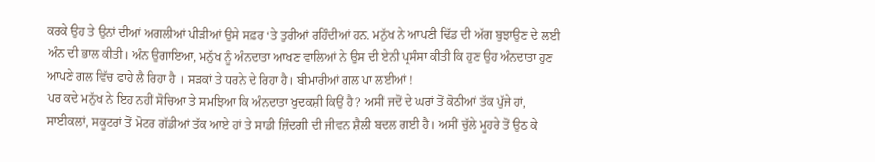ਕਰਕੇ ਉਹ ਤੇ ਉਨਾਂ ਦੀਆਂ ਅਗਲੀਆਂ ਪੀੜੀਆਂ ਉਸੇ ਸਫ਼ਰ ‘ਤੇ ਤੁਰੀਆਂ ਰਹਿੰਦੀਆਂ ਹਨ. ਮਨੁੱਖ ਨੇ ਆਪਣੀ ਢਿੱਡ ਦੀ ਅੱਗ ਬੁਝਾਉਣ ਦੇ ਲਈ ਅੰਨ ਦੀ ਭਾਲ ਕੀਤੀ। ਅੰਨ ਉਗਾਇਆ, ਮਨੁੱਖ ਨੂੰ ਅੰਨਦਾਤਾ ਆਖਣ ਵਾਲਿਆਂ ਨੇ ਉਸ ਦੀ ਏਨੀ ਪ੍ਰਸੰਸਾ ਕੀਤੀ ਕਿ ਹੁਣ ਉਹ ਅੰਨਦਾਤਾ ਹੁਣ ਆਪਣੇ ਗਲ ਵਿੱਚ ਫਾਹੇ ਲੈ ਰਿਹਾ ਹੈ । ਸੜਕਾਂ ਤੇ ਧਰਨੇ ਦੇ ਰਿਹਾ ਹੈ। ਬੀਮਾਰੀਆਂ ਗਲ ਪਾ ਲਈਆਂ !
ਪਰ ਕਦੇ ਮਨੁੱਖ ਨੇ ਇਹ ਨਹੀਂ ਸੋਚਿਆ ਤੇ ਸਮਝਿਆ ਕਿ ਅੰਨਦਾਤਾ ਖੁਦਕਸ਼ੀ ਕਿਉਂ ਹੈ? ਅਸੀਂ ਜਦੋਂ ਦੇ ਘਰਾਂ ਤੋਂ ਕੋਠੀਆਂ ਤੱਕ ਪੁੱਜੇ ਹਾਂ, ਸਾਈਕਲਾਂ, ਸਕੂਟਰਾਂ ਤੋਂ ਮੋਟਰ ਗੱਡੀਆਂ ਤੱਕ ਆਏ ਹਾਂ ਤੇ ਸਾਡੀ ਜ਼ਿੰਦਗੀ ਦੀ ਜੀਵਨ ਸ਼ੈਲੀ ਬਦਲ ਗਈ ਹੈ। ਅਸੀਂ ਚੁੱਲੇ ਮੂਹਰੇ ਤੋਂ ਉਠ ਕੇ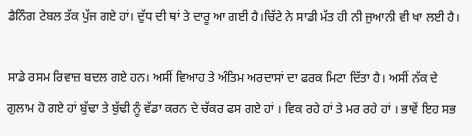ਡੈਨਿੰਗ ਟੇਬਲ ਤੱਕ ਪੁੱਜ ਗਏ ਹਾਂ। ਦੁੱਧ ਦੀ ਥਾਂ ਤੇ ਦਾਰੂ ਆ ਗਈ ਹੈ।ਚਿੱਟੇ ਨੇ ਸਾਡੀ ਮੱਤ ਹੀ ਨੀ ਜੁਆਨੀ ਵੀ ਖਾ ਲਈ ਹੈ।

ਸਾਡੇ ਰਸਮ ਰਿਵਾਜ਼ ਬਦਲ ਗਏ ਹਨ। ਅਸੀਂ ਵਿਆਹ ਤੇ ਅੰਤਿਮ ਅਰਦਾਸਾਂ ਦਾ ਫਰਕ ਮਿਟਾ ਦਿੱਤਾ ਹੈ। ਅਸੀਂ ਨੱਕ ਦੇ ਗੁਲਾਮ ਹੋ ਗਏ ਹਾਂ ਬੁੱਢਾ ਤੇ ਬੁੱਢੀ ਨੂੰ ਵੱਡਾ ਕਰਨ ਦੇ ਚੱਕਰ ਫਸ ਗਏ ਹਾਂ । ਵਿਕ ਰਹੇ ਹਾਂ ਤੇ ਮਰ ਰਹੇ ਹਾਂ । ਭਾਵੇਂ ਇਹ ਸਭ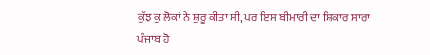ਕੁੱਝ ਕੁ ਲੋਕਾਂ ਨੇ ਸ਼ੁਰੂ ਕੀਤਾ ਸੀ, ਪਰ ਇਸ ਬੀਮਾਰੀ ਦਾ ਸ਼ਿਕਾਰ ਸਾਰਾ ਪੰਜਾਬ ਹੋ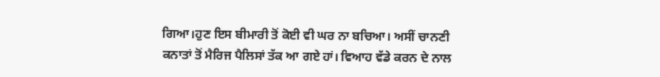ਗਿਆ।ਹੁਣ ਇਸ ਬੀਮਾਰੀ ਤੋਂ ਕੋਈ ਵੀ ਘਰ ਨਾ ਬਚਿਆ। ਅਸੀਂ ਚਾਨਣੀ ਕਨਾਤਾਂ ਤੋਂ ਮੈਰਿਜ ਪੈਲਿਸਾਂ ਤੱਕ ਆ ਗਏ ਹਾਂ। ਵਿਆਹ ਵੱਡੇ ਕਰਨ ਦੇ ਨਾਲ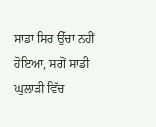ਸਾਡਾ ਸਿਰ ਉੱਚਾ ਨਹੀਂ ਹੋਇਆ, ਸਗੋਂ ਸਾਡੀ ਘੁਲਾੜੀ ਵਿੱਚ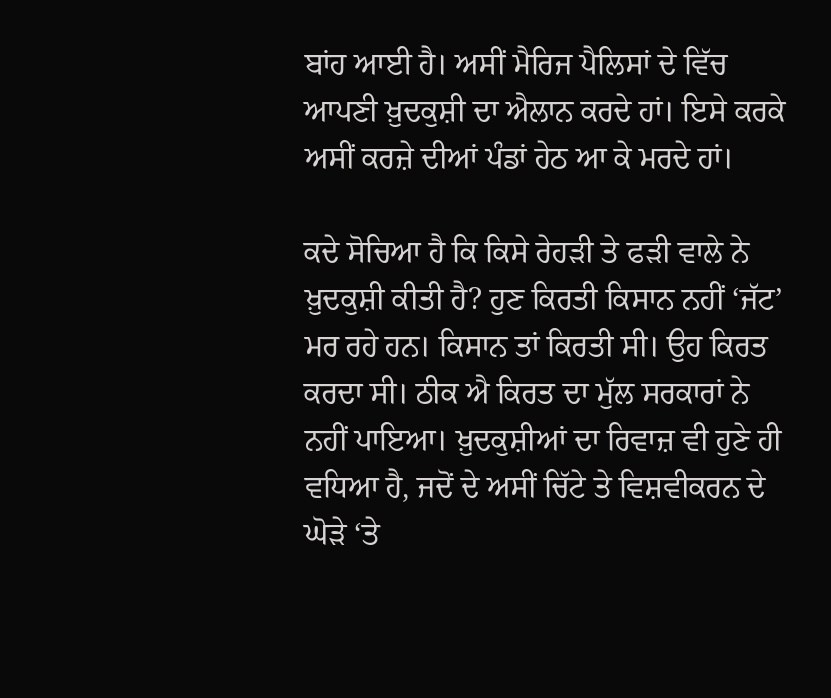ਬਾਂਹ ਆਈ ਹੈ। ਅਸੀਂ ਮੈਰਿਜ ਪੈਲਿਸਾਂ ਦੇ ਵਿੱਚ ਆਪਣੀ ਖ਼ੁਦਕੁਸ਼ੀ ਦਾ ਐਲਾਨ ਕਰਦੇ ਹਾਂ। ਇਸੇ ਕਰਕੇ ਅਸੀਂ ਕਰਜ਼ੇ ਦੀਆਂ ਪੰਡਾਂ ਹੇਠ ਆ ਕੇ ਮਰਦੇ ਹਾਂ।

ਕਦੇ ਸੋਚਿਆ ਹੈ ਕਿ ਕਿਸੇ ਰੇਹੜੀ ਤੇ ਫੜੀ ਵਾਲੇ ਨੇ ਖ਼ੁਦਕੁਸ਼ੀ ਕੀਤੀ ਹੈ? ਹੁਣ ਕਿਰਤੀ ਕਿਸਾਨ ਨਹੀਂ ‘ਜੱਟ’ ਮਰ ਰਹੇ ਹਨ। ਕਿਸਾਨ ਤਾਂ ਕਿਰਤੀ ਸੀ। ਉਹ ਕਿਰਤ ਕਰਦਾ ਸੀ। ਠੀਕ ਐ ਕਿਰਤ ਦਾ ਮੁੱਲ ਸਰਕਾਰਾਂ ਨੇ ਨਹੀਂ ਪਾਇਆ। ਖ਼ੁਦਕੁਸ਼ੀਆਂ ਦਾ ਰਿਵਾਜ਼ ਵੀ ਹੁਣੇ ਹੀ ਵਧਿਆ ਹੈ, ਜਦੋਂ ਦੇ ਅਸੀਂ ਚਿੱਟੇ ਤੇ ਵਿਸ਼ਵੀਕਰਨ ਦੇ ਘੋੜੇ ‘ਤੇ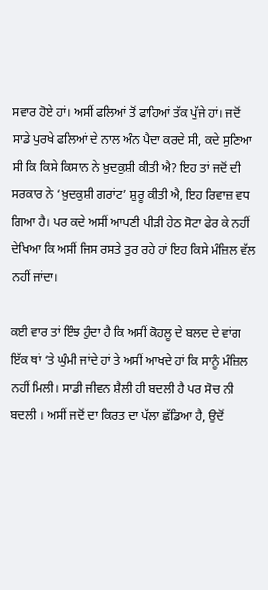ਸਵਾਰ ਹੋਏ ਹਾਂ। ਅਸੀਂ ਫਲਿਆਂ ਤੋਂ ਫਾਹਿਆਂ ਤੱਕ ਪੁੱਜੇ ਹਾਂ। ਜਦੋਂ ਸਾਡੇ ਪੁਰਖੇ ਫਲਿਆਂ ਦੇ ਨਾਲ ਅੰਨ ਪੈਦਾ ਕਰਦੇ ਸੀ, ਕਦੇ ਸੁਣਿਆ ਸੀ ਕਿ ਕਿਸੇ ਕਿਸਾਨ ਨੇ ਖ਼ੁਦਕੁਸ਼ੀ ਕੀਤੀ ਐ? ਇਹ ਤਾਂ ਜਦੋਂ ਦੀ ਸਰਕਾਰ ਨੇ ‘ਖ਼ੁਦਕੁਸ਼ੀ ਗਰਾਂਟ’ ਸ਼ੁਰੂ ਕੀਤੀ ਐ, ਇਹ ਰਿਵਾਜ਼ ਵਧ ਗਿਆ ਹੈ। ਪਰ ਕਦੇ ਅਸੀਂ ਆਪਣੀ ਪੀੜੀ ਹੇਠ ਸੋਟਾ ਫੇਰ ਕੇ ਨਹੀਂ ਦੇਖਿਆ ਕਿ ਅਸੀਂ ਜਿਸ ਰਸਤੇ ਤੁਰ ਰਹੇ ਹਾਂ ਇਹ ਕਿਸੇ ਮੰਜ਼ਿਲ ਵੱਲ ਨਹੀਂ ਜਾਂਦਾ।

ਕਈ ਵਾਰ ਤਾਂ ਇੰਝ ਹੁੰਦਾ ਹੈ ਕਿ ਅਸੀਂ ਕੋਹਲੂ ਦੇ ਬਲਦ ਦੇ ਵਾਂਗ ਇੱਕ ਥਾਂ ‘ਤੇ ਘੁੰਮੀ ਜਾਂਦੇ ਹਾਂ ਤੇ ਅਸੀਂ ਆਖਦੇ ਹਾਂ ਕਿ ਸਾਨੂੰ ਮੰਜ਼ਿਲ ਨਹੀਂ ਮਿਲੀ। ਸਾਡੀ ਜੀਵਨ ਸ਼ੈਲੀ ਹੀ ਬਦਲੀ ਹੈ ਪਰ ਸੋਚ ਨੀ ਬਦਲੀ । ਅਸੀਂ ਜਦੋਂ ਦਾ ਕਿਰਤ ਦਾ ਪੱਲਾ ਛੱਡਿਆ ਹੈ, ਉਦੋਂ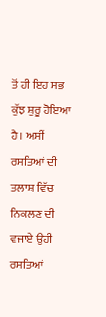ਤੋਂ ਹੀ ਇਹ ਸਭ ਕੁੱਝ ਸ਼ੁਰੂ ਹੋਇਆ ਹੈ। ਅਸੀਂ ਰਸਤਿਆਂ ਦੀ ਤਲਾਸ਼ ਵਿੱਚ ਨਿਕਲਣ ਦੀ ਵਜਾਏ ਉਹੀ ਰਸਤਿਆਂ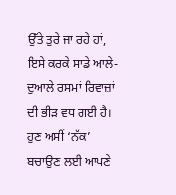ਉੱਤੇ ਤੁਰੇ ਜਾ ਰਹੇ ਹਾਂ, ਇਸੇ ਕਰਕੇ ਸਾਡੇ ਆਲੇ-ਦੁਆਲੇ ਰਸਮਾਂ ਰਿਵਾਜ਼ਾਂ ਦੀ ਭੀੜ ਵਧ ਗਈ ਹੈ। ਹੁਣ ਅਸੀਂ ‘ਨੱਕ’ ਬਚਾਉਣ ਲਈ ਆਪਣੇ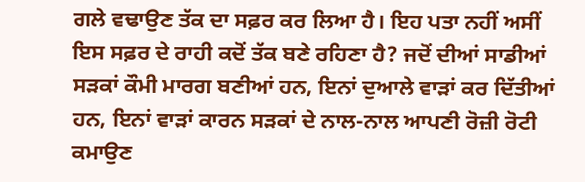ਗਲੇ ਵਢਾਉਣ ਤੱਕ ਦਾ ਸਫ਼ਰ ਕਰ ਲਿਆ ਹੈ। ਇਹ ਪਤਾ ਨਹੀਂ ਅਸੀਂ ਇਸ ਸਫ਼ਰ ਦੇ ਰਾਹੀ ਕਦੋਂ ਤੱਕ ਬਣੇ ਰਹਿਣਾ ਹੈ? ਜਦੋਂ ਦੀਆਂ ਸਾਡੀਆਂ ਸੜਕਾਂ ਕੌਮੀ ਮਾਰਗ ਬਣੀਆਂ ਹਨ, ਇਨਾਂ ਦੁਆਲੇ ਵਾੜਾਂ ਕਰ ਦਿੱਤੀਆਂ ਹਨ, ਇਨਾਂ ਵਾੜਾਂ ਕਾਰਨ ਸੜਕਾਂ ਦੇ ਨਾਲ-ਨਾਲ ਆਪਣੀ ਰੋਜ਼ੀ ਰੋਟੀ ਕਮਾਉਣ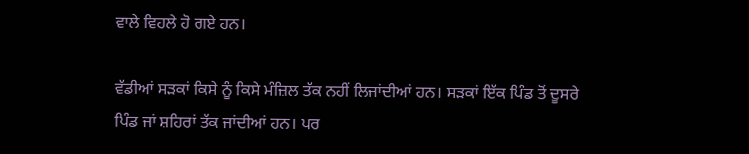ਵਾਲੇ ਵਿਹਲੇ ਹੋ ਗਏ ਹਨ।

ਵੱਡੀਆਂ ਸੜਕਾਂ ਕਿਸੇ ਨੂੰ ਕਿਸੇ ਮੰਜ਼ਿਲ ਤੱਕ ਨਹੀਂ ਲਿਜਾਂਦੀਆਂ ਹਨ। ਸੜਕਾਂ ਇੱਕ ਪਿੰਡ ਤੋਂ ਦੂਸਰੇ ਪਿੰਡ ਜਾਂ ਸ਼ਹਿਰਾਂ ਤੱਕ ਜਾਂਦੀਆਂ ਹਨ। ਪਰ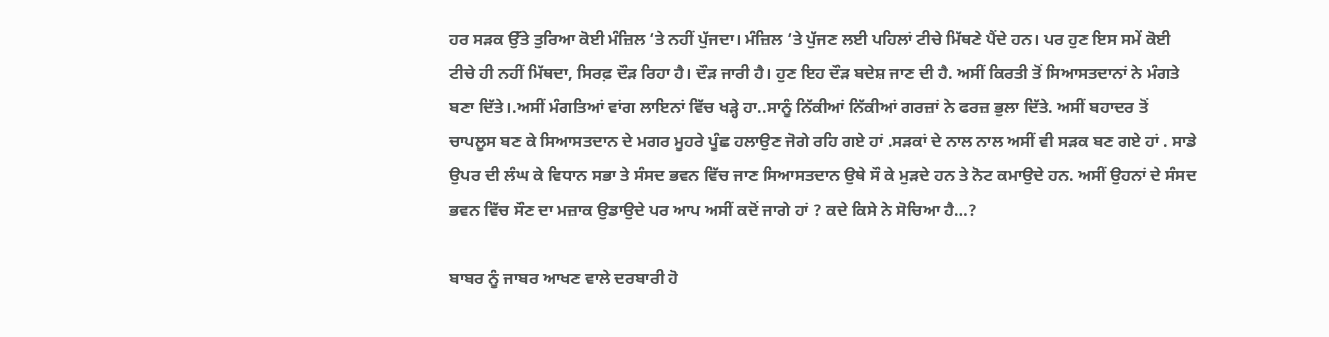ਹਰ ਸੜਕ ਉੱਤੇ ਤੁਰਿਆ ਕੋਈ ਮੰਜ਼ਿਲ ‘ਤੇ ਨਹੀਂ ਪੁੱਜਦਾ। ਮੰਜ਼ਿਲ ‘ਤੇ ਪੁੱਜਣ ਲਈ ਪਹਿਲਾਂ ਟੀਚੇ ਮਿੱਥਣੇ ਪੈਂਦੇ ਹਨ। ਪਰ ਹੁਣ ਇਸ ਸਮੇਂ ਕੋਈ ਟੀਚੇ ਹੀ ਨਹੀਂ ਮਿੱਥਦਾ, ਸਿਰਫ਼ ਦੌੜ ਰਿਹਾ ਹੈ। ਦੌੜ ਜਾਰੀ ਹੈ। ਹੁਣ ਇਹ ਦੌੜ ਬਦੇਸ਼ ਜਾਣ ਦੀ ਹੈ. ਅਸੀਂ ਕਿਰਤੀ ਤੋਂ ਸਿਆਸਤਦਾਨਾਂ ਨੇ ਮੰਗਤੇ ਬਣਾ ਦਿੱਤੇ।.ਅਸੀਂ ਮੰਗਤਿਆਂ ਵਾਂਗ ਲਾਇਨਾਂ ਵਿੱਚ ਖੜ੍ਹੇ ਹਾ..ਸਾਨੂੰ ਨਿੱਕੀਆਂ ਨਿੱਕੀਆਂ ਗਰਜ਼ਾਂ ਨੇ ਫਰਜ਼ ਭੁਲਾ ਦਿੱਤੇ. ਅਸੀਂ ਬਹਾਦਰ ਤੋਂ ਚਾਪਲੂਸ ਬਣ ਕੇ ਸਿਆਸਤਦਾਨ ਦੇ ਮਗਰ ਮੂਹਰੇ ਪੂੰਛ ਹਲਾਉਣ ਜੋਗੇ ਰਹਿ ਗਏ ਹਾਂ .ਸੜਕਾਂ ਦੇ ਨਾਲ ਨਾਲ ਅਸੀਂ ਵੀ ਸੜਕ ਬਣ ਗਏ ਹਾਂ . ਸਾਡੇ ਉਪਰ ਦੀ ਲੰਘ ਕੇ ਵਿਧਾਨ ਸਭਾ ਤੇ ਸੰਸਦ ਭਵਨ ਵਿੱਚ ਜਾਣ ਸਿਆਸਤਦਾਨ ਉਥੇ ਸੌ ਕੇ ਮੁੜਦੇ ਹਨ ਤੇ ਨੋਟ ਕਮਾਉਦੇ ਹਨ. ਅਸੀਂ ਉਹਨਾਂ ਦੇ ਸੰਸਦ ਭਵਨ ਵਿੱਚ ਸੌਣ ਦਾ ਮਜ਼ਾਕ ਉਡਾਉਦੇ ਪਰ ਆਪ ਅਸੀਂ ਕਦੋਂ ਜਾਗੇ ਹਾਂ ? ਕਦੇ ਕਿਸੇ ਨੇ ਸੋਚਿਆ ਹੈ…?

ਬਾਬਰ ਨੂੰ ਜਾਬਰ ਆਖਣ ਵਾਲੇ ਦਰਬਾਰੀ ਹੋ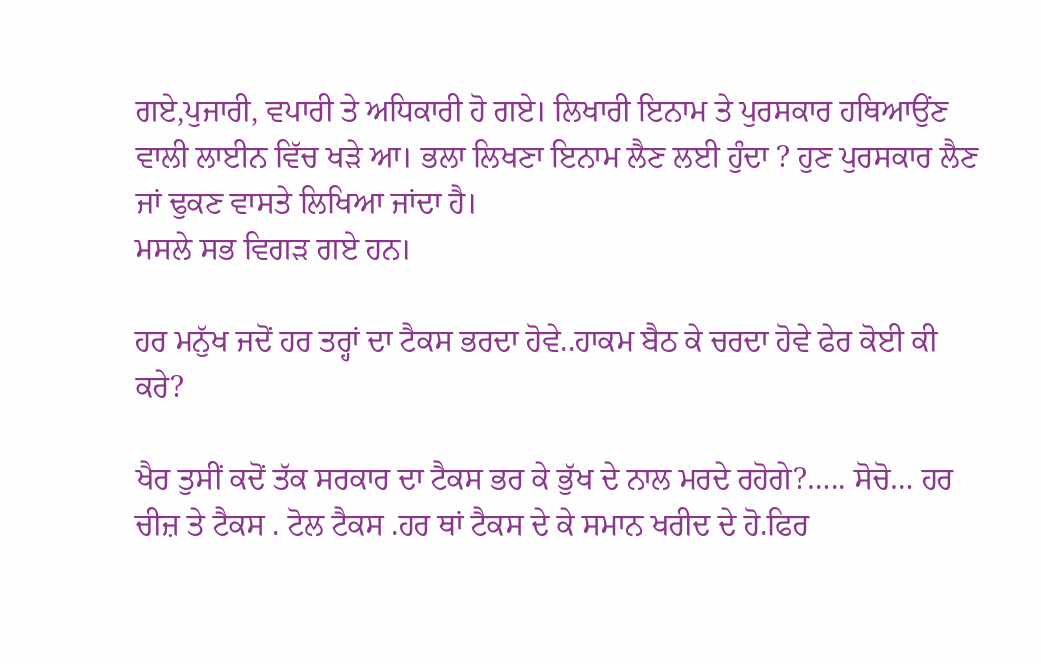ਗਏ,ਪੁਜਾਰੀ, ਵਪਾਰੀ ਤੇ ਅਧਿਕਾਰੀ ਹੋ ਗਏ। ਲਿਖਾਰੀ ਇਨਾਮ ਤੇ ਪੁਰਸਕਾਰ ਹਥਿਆਉਂਣ ਵਾਲੀ ਲਾਈਨ ਵਿੱਚ ਖੜੇ ਆ। ਭਲਾ ਲਿਖਣਾ ਇਨਾਮ ਲੈਣ ਲਈ ਹੁੰਦਾ ? ਹੁਣ ਪੁਰਸਕਾਰ ਲੈਣ ਜਾਂ ਢੁਕਣ ਵਾਸਤੇ ਲਿਖਿਆ ਜਾਂਦਾ ਹੈ।
ਮਸਲੇ ਸਭ ਵਿਗੜ ਗਏ ਹਨ।

ਹਰ ਮਨੁੱਖ ਜਦੋਂ ਹਰ ਤਰ੍ਹਾਂ ਦਾ ਟੈਕਸ ਭਰਦਾ ਹੋਵੇ..ਹਾਕਮ ਬੈਠ ਕੇ ਚਰਦਾ ਹੋਵੇ ਫੇਰ ਕੋਈ ਕੀ ਕਰੇ?

ਖੈਰ ਤੁਸੀਂ ਕਦੋਂ ਤੱਕ ਸਰਕਾਰ ਦਾ ਟੈਕਸ ਭਰ ਕੇ ਭੁੱਖ ਦੇ ਨਾਲ ਮਰਦੇ ਰਹੋਗੇ?….. ਸੋਚੋ… ਹਰ ਚੀਜ਼ ਤੇ ਟੈਕਸ . ਟੋਲ ਟੈਕਸ .ਹਰ ਥਾਂ ਟੈਕਸ ਦੇ ਕੇ ਸਮਾਨ ਖਰੀਦ ਦੇ ਹੋ.ਫਿਰ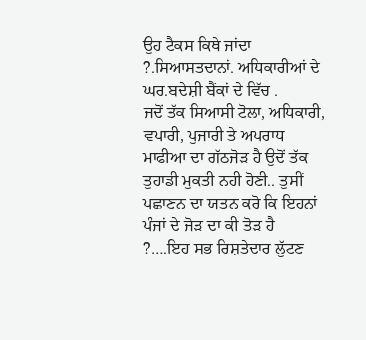ਉਹ ਟੈਕਸ ਕਿਥੇ ਜਾਂਦਾ ?.ਸਿਆਸਤਦਾਨਾਂ. ਅਧਿਕਾਰੀਆਂ ਦੇ ਘਰ.ਬਦੇਸ਼ੀ ਬੈਂਕਾਂ ਦੇ ਵਿੱਚ .
ਜਦੋਂ ਤੱਕ ਸਿਆਸੀ ਟੋਲਾ, ਅਧਿਕਾਰੀ, ਵਪਾਰੀ, ਪੁਜਾਰੀ ਤੇ ਅਪਰਾਧ ਮਾਫੀਆ ਦਾ ਗੱਠਜੋੜ ਹੈ ਉਦੋਂ ਤੱਕ ਤੁਹਾਡੀ ਮੁਕਤੀ ਨਹੀ ਹੋਣੀ.. ਤੁਸੀਂ ਪਛਾਣਨ ਦਾ ਯਤਨ ਕਰੋ ਕਿ ਇਹਨਾਂ ਪੰਜਾਂ ਦੇ ਜੋੜ ਦਾ ਕੀ ਤੋੜ ਹੈ ?….ਇਹ ਸਭ ਰਿਸ਼ਤੇਦਾਰ ਲੁੱਟਣ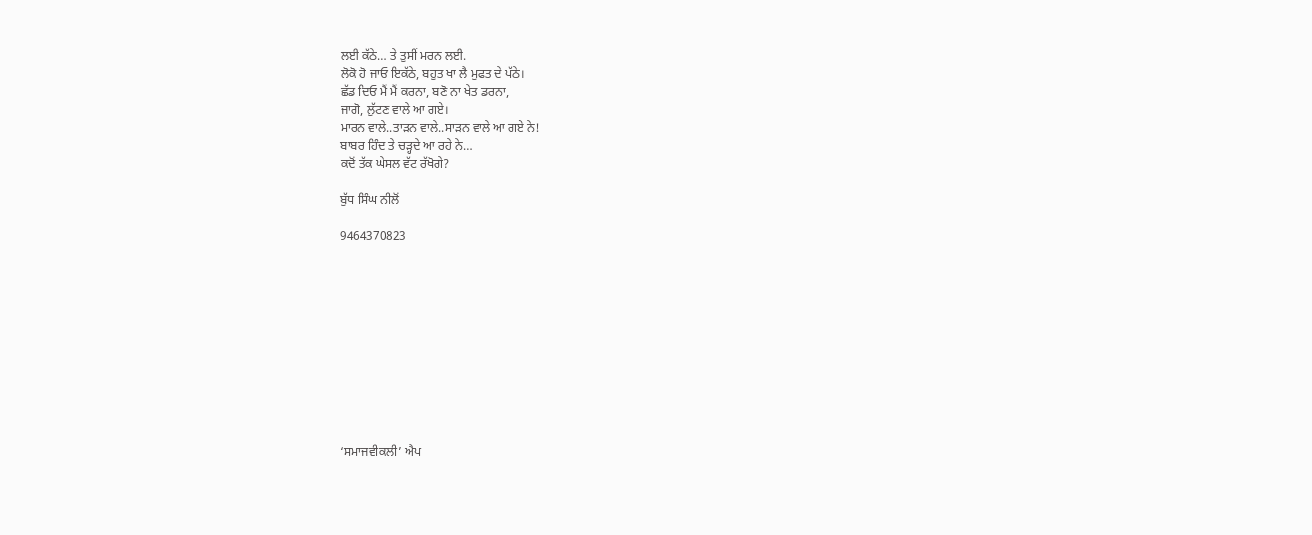ਲਈ ਕੱਠੇ… ਤੇ ਤੁਸੀਂ ਮਰਨ ਲਈ.
ਲੋਕੋ ਹੋ ਜਾਓ ਇਕੱਠੇ, ਬਹੁਤ ਖਾ ਲੈ ਮੁਫਤ ਦੇ ਪੱਠੇ।
ਛੱਡ ਦਿਓ ਮੈਂ ਮੈਂ ਕਰਨਾ, ਬਣੋ ਨਾ ਖੇਤ ਡਰਨਾ,
ਜਾਗੋ, ਲੁੱਟਣ ਵਾਲੇ ਆ ਗਏ।
ਮਾਰਨ ਵਾਲੇ..ਤਾੜਨ ਵਾਲੇ..ਸਾੜਨ ਵਾਲੇ ਆ ਗਏ ਨੇ!
ਬਾਬਰ ਹਿੰਦ ਤੇ ਚੜ੍ਹਦੇ ਆ ਰਹੇ ਨੇ…
ਕਦੋਂ ਤੱਕ ਘੇਸਲ ਵੱਟ ਰੱਖੋਗੇ?

ਬੁੱਧ ਸਿੰਘ ਨੀਲੋਂ

9464370823











‘ਸਮਾਜਵੀਕਲੀ’ ਐਪ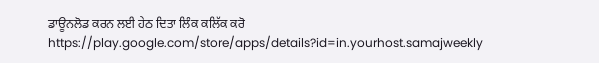ਡਾਊਨਲੋਡ ਕਰਨ ਲਈ ਹੇਠ ਦਿਤਾ ਲਿੰਕ ਕਲਿੱਕ ਕਰੋ
https://play.google.com/store/apps/details?id=in.yourhost.samajweekly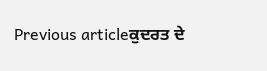Previous articleਕੁਦਰਤ ਦੇ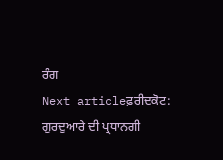ਰੰਗ
Next articleਫ਼ਰੀਦਕੋਟ: ਗੁਰਦੁਆਰੇ ਦੀ ਪ੍ਰਧਾਨਗੀ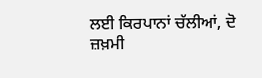ਲਈ ਕਿਰਪਾਨਾਂ ਚੱਲੀਆਂ, ਦੋ ਜ਼ਖ਼ਮੀ